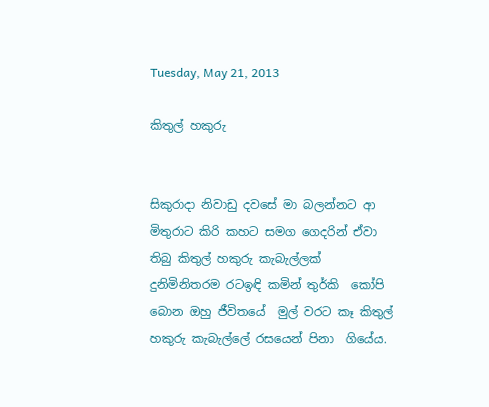Tuesday, May 21, 2013

කිතුල් හකුරු


සිකුරාදා නිවාඩු දවසේ මා බලන්නට ආ  මිතුරාට කිරි කහට සමග ගෙදරින් ඒවා තිබු කිතුල් හකුරු කැබැල්ලක් දුනිමිනිතරම රටඉඳි කමින් තුර්කි  කෝපි බොන ඔහු ජීවිතයේ  මුල් වරට කෑ කිතුල් හකුරු කැබැල්ලේ රසයෙන් පිනා  ගියේය.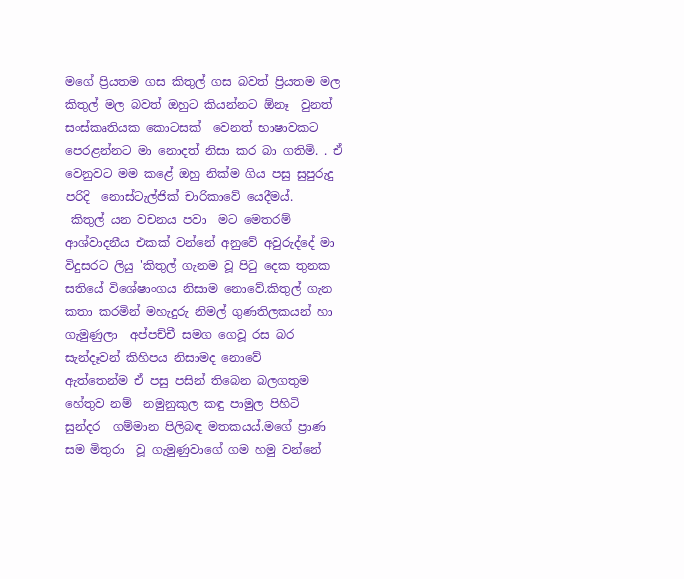මගේ ප්‍රියතම ගස කිතුල් ගස බවත් ප්‍රියතම මල කිතුල් මල බවත් ඔහුට කියන්නට ඕනෑ  වුනත් සංස්කෘතියක කොටසක්  වෙනත් භාෂාවකට පෙරළන්නට මා නොදත් නිසා කර බා ගතිමි. . ඒ වෙනුවට මම කළේ ඔහු නික්ම ගිය පසු සුපුරුදු පරිදි  නොස්ටැල්ජික් චාරිකාවේ යෙදීමය්.
 කිතුල් යන වචනය පවා  මට මෙතරම් ආශ්වාදනීය එකක් වන්නේ අනුවේ අවුරුද්දේ මා විදුසරට ලියු 'කිතුල් ගැනම වූ පිටු දෙක තුනක  සතියේ විශේෂාංගය නිසාම නොවේ.කිතුල් ගැන කතා කරමින් මහැදුරු නිමල් ගුණතිලකයන් හා ගැමුණුලා  අප්පච්චී සමග ගෙවූ රස බර සැන්දෑවන් කිහිපය නිසාමද නොවේ
ඇත්තෙන්ම ඒ පසු පසින් තිබෙන බලගතුම හේතුව නම්  නමුනුකුල කඳු පාමුල පිහිටි  සුන්දර  ගම්මාන පිලිබඳ මතකයය්.මගේ ප්‍රාණ සම මිතුරා  වූ ගැමුණුවාගේ ගම හමු වන්නේ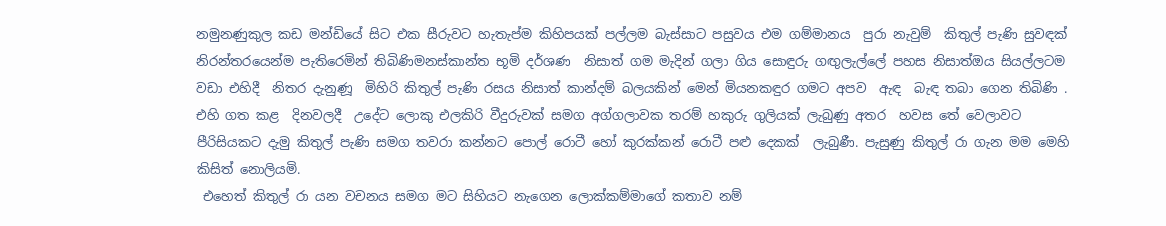නමුනණුකුල කඩ මන්ඩියේ සිට එක සීරුවට හැතැප්ම කිහිපයක් පල්ලම බැස්සාට පසුවය එම ගම්මානය  පුරා නැවුම්  කිතුල් පැණි සුවඳක්  නිරන්තරයෙන්ම පැතිරෙමින් තිබිණිමනස්කාන්ත භූමි දර්ශණ  නිසාත් ගම මැදින් ගලා ගිය සොඳුරු ගඟුලැල්ලේ පහස නිසාත්ඔය සියල්ලටම වඩා එහිදී  නිතර දැනුණූ  මිහිරි කිතුල් පැණි රසය නිසාත් කාන්දම් බලයකින් මෙන් මියනකඳුර ගමට අපව  ඇඳ  බැඳ තබා ගෙන තිබිණි .
එහි ගත කළ  දිනවලදී  උදේට ලොකු එලකිරි වීදුරුවක් සමග අග්ගලාවක තරම් හකුරු ගුලියක් ලැබුණු අතර  හවස තේ වෙලාවට පීරිසියකට දැමු කිතුල් පැණි සමග තවරා කන්නට පොල් රොටී හෝ කුරක්කන් රොටී පළු දෙකක්  ලැබුණී. පැසුණු කිතුල් රා ගැන මම මෙහි කිසිත් නොලියමි.
 එහෙත් කිතුල් රා යන වචනය සමග මට සිහියට නැගෙන ලොක්කම්මාගේ කතාව නම්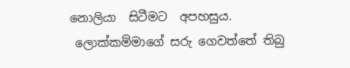නොලියා  සිටීමට  අපහසුය.
 ලොක්කම්මාගේ සරු ගෙවත්තේ තිබු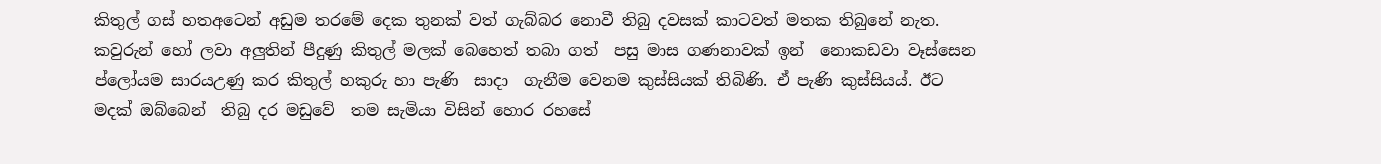කිතුල් ගස් හතඅටෙන් අඩුම තරමේ දෙක තුනක් වත් ගැබ්බර නොවී තිබු දවසක් කාටවත් මතක තිබුනේ නැත. කවුරුන් හෝ ලවා අලුතින් පීදුණු කිතුල් මලක් බෙහෙත් තබා ගත්  පසු මාස ගණනාවක් ඉන්  නොකඩවා වෑස්සෙන ප්ලෝයම සාරයඋණු කර කිතුල් හකුරු හා පැණි  සාදා  ගැනීම වෙනම කුස්සියක් තිබිණි. ඒ පැණි කුස්සියය්. ඊට මදක් ඔබ්බෙන්  තිබු දර මඩුවේ  තම සැමියා විසින් හොර රහසේ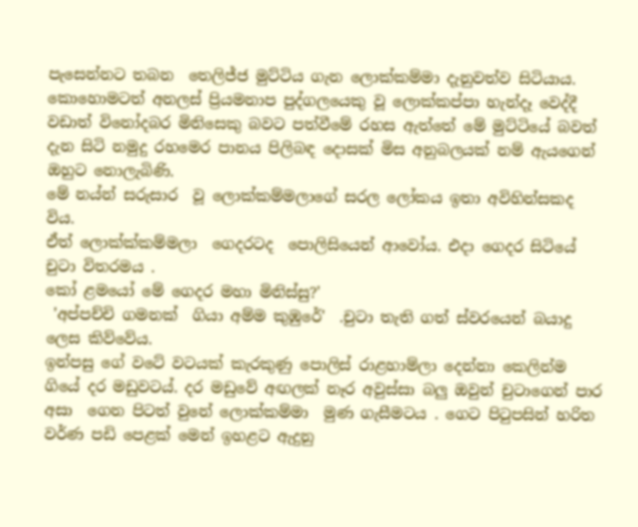පැසෙන්නට තබන  තෙලිජ්ජ මුට්ටිය ගැන ලොක්කම්මා දැනුවත්ව සිටියාය.  කොහොමටත් අනලස් ප්‍රියමනාප පුද්ගලයෙකු වූ ලොක්කප්පා හැන්දෑ වෙද්දී වඩාත් විනෝදබර මිනිසෙකු බවට පත්වීමේ රහස ඇත්තේ මේ මුට්ටියේ බවත් දැන සිටි නමුදු රහමෙර පානය පිලිබඳ දොසක් මිස අනුබලයක් නම් ඇයගෙන් ඔහුට නොලැබිණි.
මේ නය්න් සරුසාර  වූ ලොක්කම්මලාගේ සරල ලෝකය ඉතා අවිහින්සකද විය.
ඒත් ලොක්ක්කම්මලා  ගෙදරටද  පොලිසියෙන් ආවෝය. එදා ගෙදර සිටියේ චුටා විතරමය .
කෝ ළමයෝ මේ ගෙදර මහා මිනිස්සු?'
 'අප්පච්චි ගමනක්  ගියා අම්ම කුඹුරේ'  .චුටා තැති ගත් ස්වරයෙන් බයාදු ලෙස කිව්වේය.
ඉන්පසු ගේ වටේ වටයක් කැරකුණු පොලිස් රාළහාම්ලා දෙන්නා කෙලින්ම ගියේ දර මඩුවටය්. දර මඩුවේ අඟලක් නෑර අවුස්සා බලු ඔවුන් චුටාගෙන් පාර අසා  ගෙන පිටත් වුනේ ලොක්කම්මා  මුණ ගැසීමටය . ගෙට පිටුපසින් හරිත වර්ණ පඩි පෙළක් මෙන් ඉහළට ඇදුනු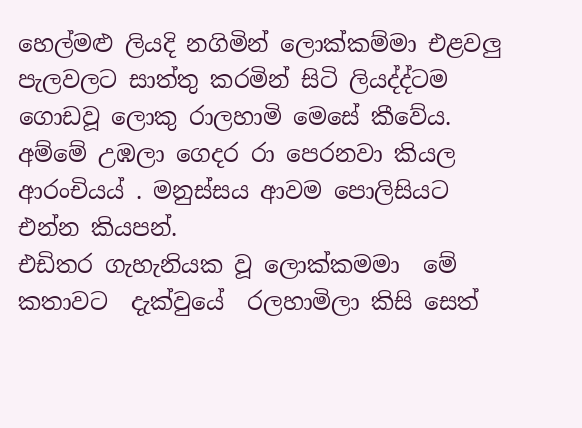හෙල්මළු ලියදි නගිමින් ලොක්කම්මා එළවලු පැලවලට සාත්තු කරමින් සිටි ලියද්ද්ටම ගොඩවූ ලොකු රාලහාමි මෙසේ කීවේය.
අම්මේ උඹලා ගෙදර රා පෙරනවා කියල ආරංචියය් . මනුස්සය ආවම පොලිසියට එන්න කියපන්.
එඩිතර ගැහැනියක වූ ලොක්කමමා  මේ කතාවට  දැක්වුයේ  රලහාමිලා කිසි සෙත්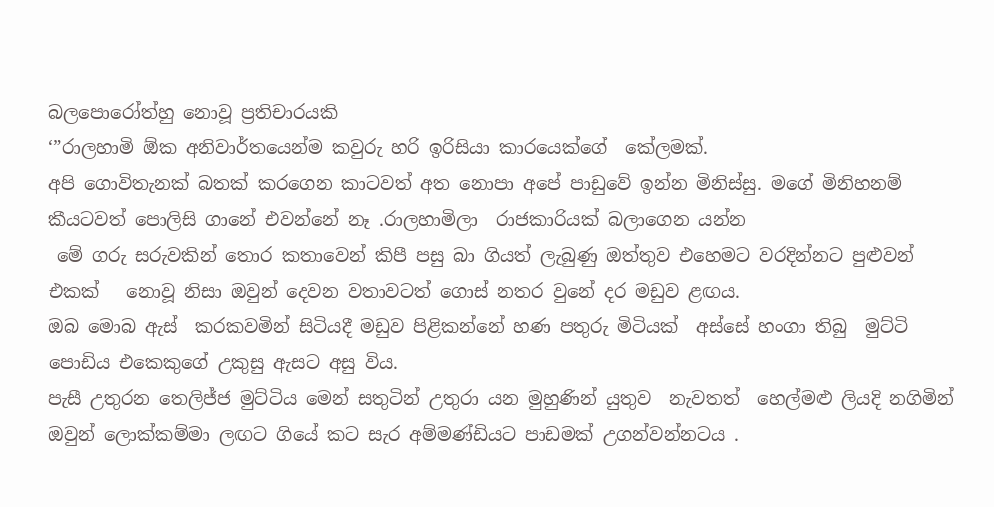බලපොරෝත්හු නොවූ ප්‍රතිචාරයකි
‘”රාලහාමි ඕක අනිවාර්තයෙන්ම කවුරු හරි ඉරිසියා කාරයෙක්ගේ  කේලමක්.
අපි ගොවිතැනක් බතක් කරගෙන කාටවත් අත නොපා අපේ පාඩුවේ ඉන්න මිනිස්සු. මගේ මිනිහනම් කීයටවත් පොලිසි ගානේ එවන්නේ නෑ .රාලහාමිලා  රාජකාරියක් බලාගෙන යන්න
 මේ ගරු සරුවකින් තොර කතාවෙන් කිපී පසු බා ගියත් ලැබුණු ඔත්තුව එහෙමට වරදින්නට පුළුවන් එකක්   නොවූ නිසා ඔවුන් දෙවන වතාවටත් ගොස් නතර වුනේ දර මඩුව ළඟය.
ඔබ මොබ ඇස්  කරකවමින් සිටියදී මඩුව පිළිකන්නේ හණ පතුරු මිටියක්  අස්සේ හංගා තිබු  මුට්ටි පොඩිය එකෙකුගේ උකුසු ඇසට අසු විය.
පැසී උතුරන තෙලිජ්ජ මුට්ටිය මෙන් සතුටින් උතුරා යන මුහුණින් යුතුව  නැවතත්  හෙල්මළු ලියදි නගිමින් ඔවුන් ලොක්කම්මා ලඟට ගියේ කට සැර අම්මණ්ඩියට පාඩමක් උගන්වන්නටය .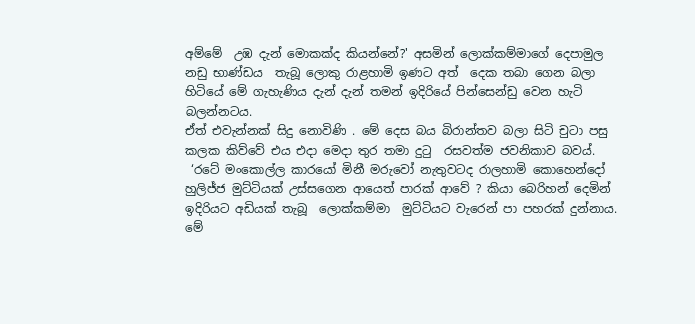අම්මේ  උඹ දැන් මොකක්ද කියන්නේ?' අසමින් ලොක්කම්මාගේ දෙපාමුල නඩු භාණ්ඩය  තැබූ ලොකු රාළහාමි ඉණට අත්  දෙක තබා ගෙන බලා  හිටියේ මේ ගැහැණිය දැන් දැන් තමන් ඉදිරියේ පින්සෙන්ඩු වෙන හැටි බලන්නටය.
ඒත් එවැන්නක් සිදු නොවිණි . මේ දෙස බය බිරාන්තව බලා සිටි චුටා පසු කලක කිව්වේ එය එදා මෙදා තුර තමා දුටු  රසවත්ම ජවනිකාව බවය්.
 ‘රටේ මංකොල්ල කාරයෝ මිනී මරුවෝ නැතුවටද රාලහාමි කොහෙන්දෝ හුලිජ්ජ මුට්ටියක් උස්සගෙන ආයෙත් පාරක් ආවේ ? කියා බෙරිහන් දෙමින් ඉදිරියට අඩියක් තැබූ  ලොක්කම්මා  මුට්ටියට වැරෙන් පා පහරක් දුන්නාය.
මේ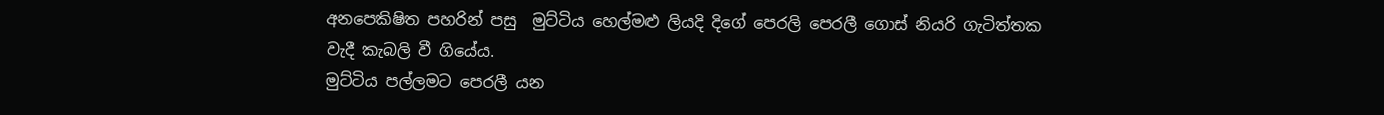අනපෙකිෂිත පහරින් පසු  මුට්ටිය හෙල්මළු ලියදි දිගේ පෙරලි පෙරලී ගොස් නියරි ගැටිත්තක වැදී කැබලි වී ගියේය.
මුට්ටිය පල්ලමට පෙරලී යන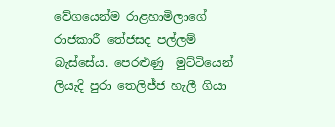වේගයෙන්ම රාළහාමිලාගේ රාජකාරී තේජසද පල්ලම් බැස්සේය. පෙරළුණු  මුට්ටියෙන් ලියැදි පුරා තෙලිජ්ජ හැලී ගියා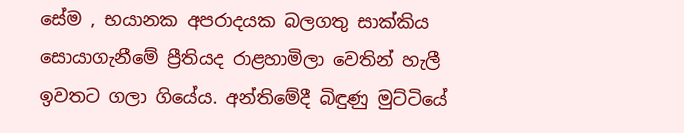සේම , භයානක අපරාදයක බලගතු සාක්කිය  සොයාගැනීමේ ප්‍රීතියද රාළහාමිලා වෙතින් හැලී ඉවතට ගලා ගියේය. අන්තිමේදී බිඳුණු මුට්ටියේ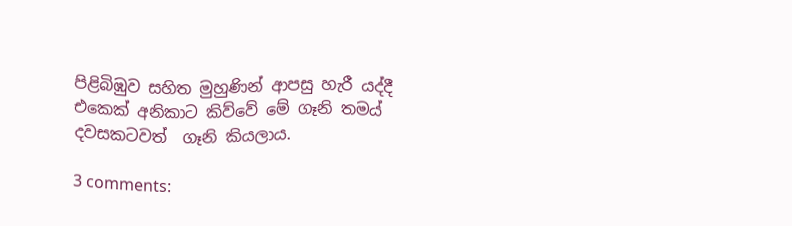පිළිබිඹුව සහිත මුහුණින් ආපසු හැරී යද්දී එකෙක් අනිකාට කිව්වේ මේ ගෑනි තමය් දවසකටවත්  ගෑනි කියලාය.

3 comments: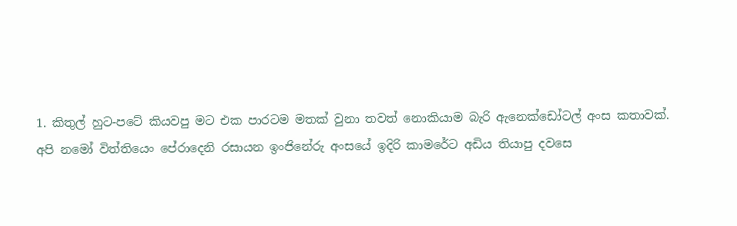1. කි‍තුල්‍ ‍හු‍ට-ප‍ටේ ‍කි‍ය‍ව‍පු ‍ම‍ට ‍එ‍ක ‍පා‍ර‍ට‍ම ‍ම‍තක්‍ ‍වු‍‍නා ‍ත‍වත්‍ ‍නො‍කි‍යා‍ම ‍බැ‍රි ‍ඇ‍නෙක්‍‍ඩෝ‍ටල්‍ ‍අං‍‍ස ‍ක‍තා‍වක්‍. අ‍පි ‍න‍මෝ ‍විත්‍‍ති‍යෙං‍ ‍පේ‍රා‍දෙ‍නි ‍ර‍සා‍ය‍න ‍ඉං‍‍ජි‍නේ‍රු ‍අං‍‍ස‍යේ ‍ඉ‍දි‍රි ‍කා‍ම‍රේ‍ට ‍අ‍ඩි‍ය ‍ති‍යා‍පු ‍ද‍ව‍සෙ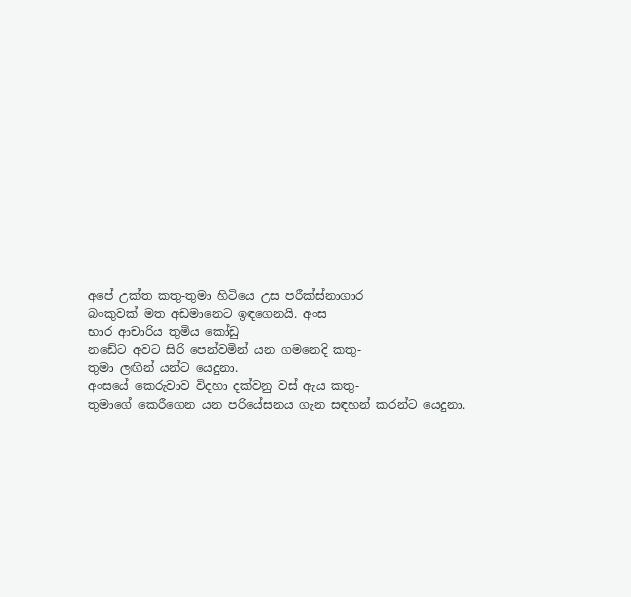අ‍පේ ‍උක්‍‍ත ‍ක‍තු-තු‍මා ‍හි‍ටි‍යෙ ‍උ‍ස ‍‍ප‍රීක්‍ස්‍‍නා‍ගා‍ර බං‍‍කු‍වක්‍ ‍ම‍ත ‍අ‍ඩ‍මා‍නෙ‍ට ‍‍ඉඳ‍ගෙ‍න‍යි. අං‍‍ස භා‍ර ‍ආ‍චා‍රි‍ය ‍තු‍මි‍ය ‍කෝ‍ඩු න‍ඩේ‍ට ‍අ‍ව‍ට ‍සි‍රි ‍පෙන්‍‍ව‍මින්‍ ‍ය‍න ‍ග‍ම‍නෙ‍දි ක‍තු-තු‍මා ‍ලඟි‍න්‍ ‍යන්‍‍ට ‍යෙ‍දු‍නා. අං‍‍ස‍යේ ‍කෙ‍රු‍වා‍ව ‍වි‍ද‍හා ‍දක්‍‍ව‍නු ‍වස්‍ ‍ඇ‍ය ක‍තු-තු‍මා‍ගේ ‍කෙ‍රී‍ගෙ‍න ‍ය‍න ‍ප‍රි‍යේ‍ස‍න‍ය ‍ගැ‍න ‍සඳ‍හන්‍ ‍ක‍රන්‍‍ට ‍යෙ‍දු‍නා.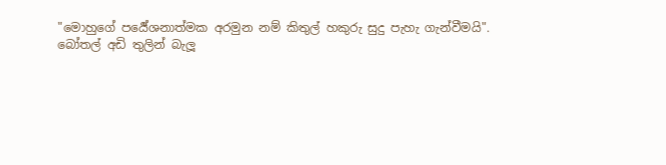"මො‍හු‍ගේ ‍පර්‍යේ‍ශ‍නාත්‍‍ම‍ක ‍අ‍ර‍මු‍න ‍නම්‍ ‍කි‍තුල්‍ ‍හ‍කු‍රු ‍සු‍දු ‍පැ‍හැ ‍ගැන්‍‍වී‍ම‍යි". බෝ‍තල්‍ ‍අ‍ඩි ‍තු‍ලින්‍ ‍බැ‍ලූ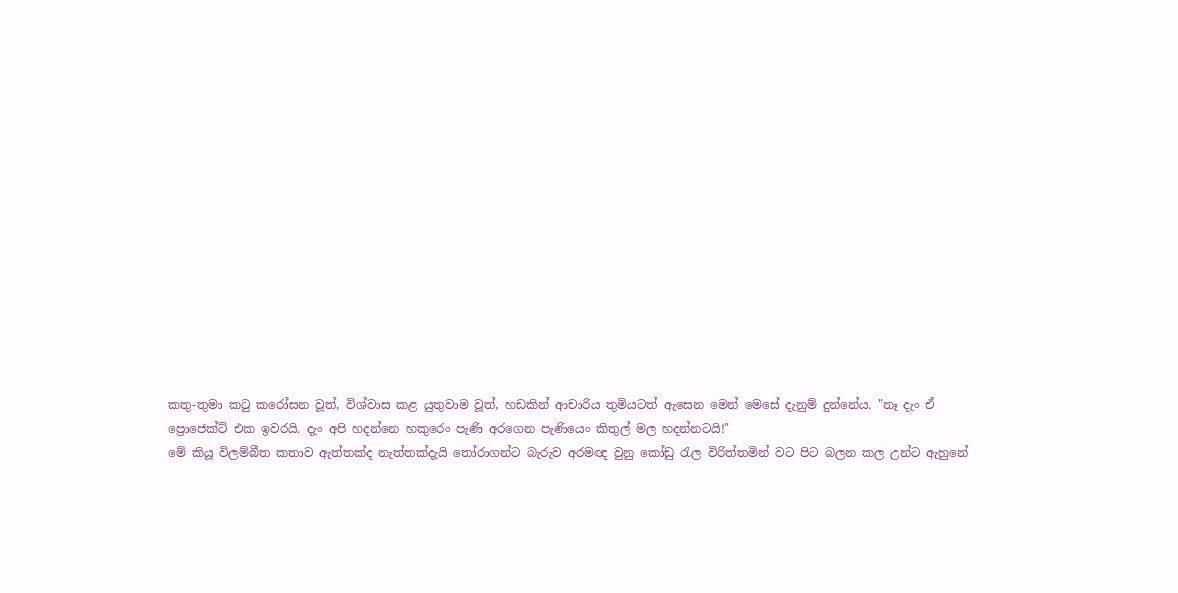ක‍තු-තු‍මා ‍ක‍ටු ‍ක‍‍රෝ‍ස‍න ‍වූත්‍, විශ්‍‍වා‍ස ‍කළ ‍යු‍තු‍වා‍ම ‍වූත්‍, හ‍ඩ‍කින්‍ ආ‍චා‍රි‍ය ‍තු‍මි‍ය‍ටත්‍ ‍‍ඇ‍සෙ‍න ‍මෙන්‍ මෙ‍සේ ‍දැ‍නුම්‍ ‍‍දුන්‍‍නේ‍ය. "නෑ ‍දැං‍ ‍ඒ ප්‍රො‍ජෙක්‍ට්‍ ‍එ‍ක ‍ඉ‍ව‍ර‍යි. දැං‍ ‍අ‍පි ‍හ‍දන්‍‍නෙ ‍හ‍කු‍රෙං‍ ‍පැ‍ණි ‍අ‍ර‍ගෙ‍න ‍පැ‍ණි‍යෙං‍ ‍කි‍තුල්‍ ‍ම‍ල ‍හ‍දන්‍‍න‍ටයි!" මේ ‍කි‍යූ ‍වි‍ලම්‍‍බී‍ත ‍ක‍තා‍ව ‍ඇත්‍‍තක්‍‍ද ‍නැත්‍‍තක්‍‍දැ‍යි ‍තෝ‍රා‍ගන්‍‍ට ‍බැ‍රු‍ව ‍අ‍ර‍මඥ ‍වු‍නු ‍කෝ‍ඩු ‍රැ‍ල ‍වි‍රිත්‍‍ත‍මින්‍ ‍ව‍ට ‍පි‍ට ‍බ‍ල‍න ‍ක‍ල ‍උන්‍‍ට ‍ඇ‍හු‍නේ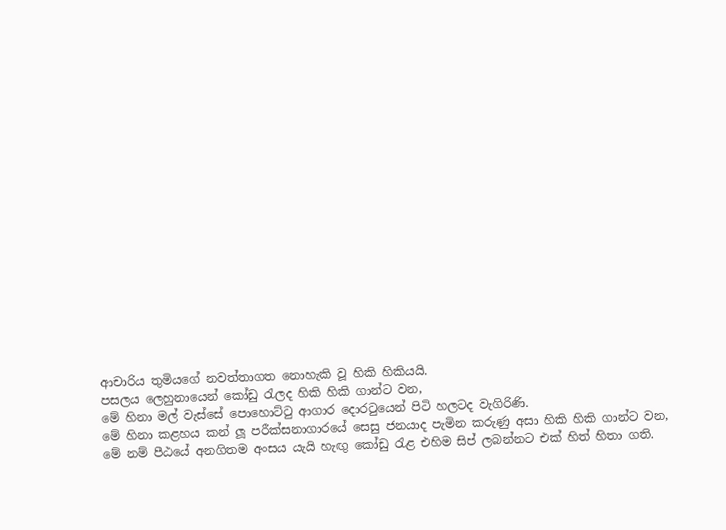ආ‍චා‍රි‍ය ‍තු‍මි‍ය‍ගේ ‍න‍වත්‍‍තා‍ග‍ත ‍නො‍හැ‍කි ‍වූ ‍හි‍කි ‍හි‍කි‍ය‍යි. ප‍ස‍ල‍ය ‍ලෙ‍හු‍නා‍යෙන්‍ ‍කෝ‍ඩු ‍රැ‍ල‍ද ‍හි‍කි ‍හි‍කි ‍ගාන්‍‍ට ‍ව‍න, මේ ‍හි‍නා ‍මල්‍ ‍වැස්‍‍සේ ‍පො‍හොට්‍‍ටු ‍ආ‍ගා‍ර ‍දො‍ර‍ටු‍යෙන්‍ ‍පි‍ටි ‍හ‍ල‍ට‍ද ‍වැ‍ගි‍රි‍ණි. මේ ‍හිනා ‍කළ‍හ‍ය ‍කන්‍ ‍ලූ ‍ප‍‍රීක්‍‍ස‍නා‍ගා‍ර‍යේ ‍සෙ‍සු ‍ජ‍න‍යා‍ද ‍පැ‍මි‍න ‍ක‍රු‍ණු ‍අ‍සා ‍හි‍කි ‍හි‍කි ‍ගාන්‍‍ට ‍ව‍න, මේ ‍නම්‍ ‍පී‍ඨ‍යේ ‍අ‍න‍ගි‍ත‍ම ‍අං‍‍ස‍ය ‍යැ‍යි ‍හැඟු‍ ‍කෝ‍ඩු ‍රැළ ‍එ‍හි‍ම ‍සිප්‍ ‍ල‍බන්‍‍න‍ට ‍එක්‍ ‍හිත්‍ ‍හි‍තා ‍ග‍ති.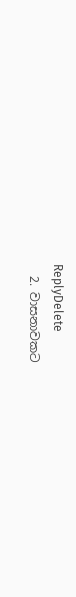ReplyDelete
  2. වාසනාවකට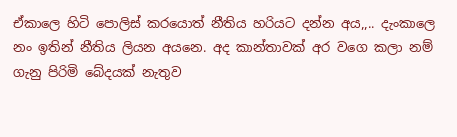ඒකාලෙ හිටි පොලිස් කරයොත් නීතිය හරියට දන්න අය,,.. දැංකාලෙ නං ඉතින් නීතිය ලියන අයනෙ. අද කාන්තාවක් අර වගෙ කලා නම් ගැනු පිරිමි බේදයක් නැතුව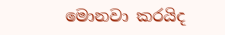මොනවා කරයිද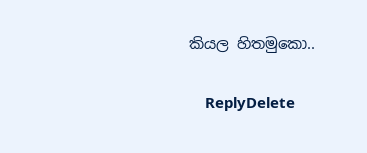කියල හිතමුකො..

    ReplyDelete